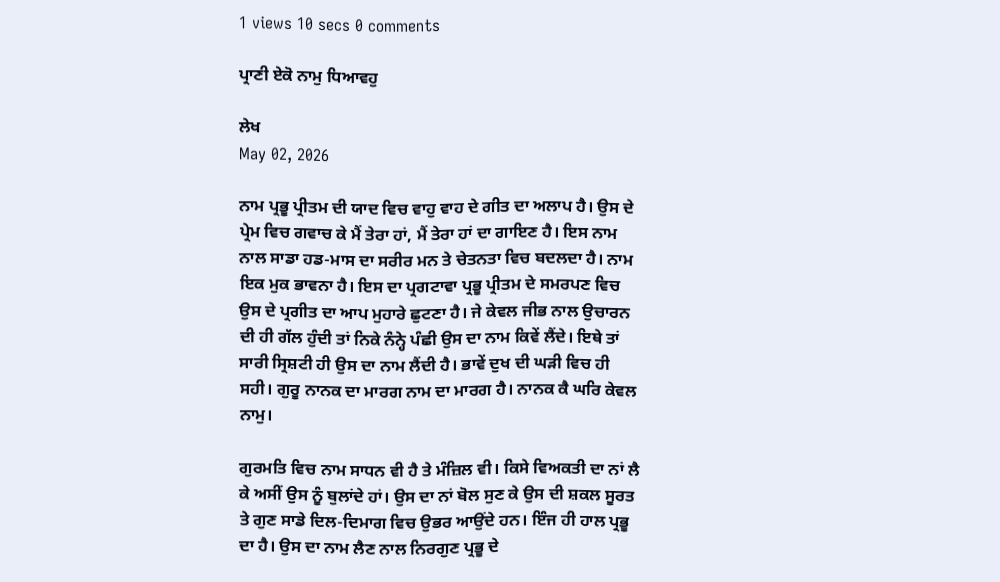1 views 10 secs 0 comments

ਪ੍ਰਾਣੀ ਏਕੋ ਨਾਮੁ ਧਿਆਵਹੁ

ਲੇਖ
May 02, 2026

ਨਾਮ ਪ੍ਰਭੂ ਪ੍ਰੀਤਮ ਦੀ ਯਾਦ ਵਿਚ ਵਾਹੁ ਵਾਹ ਦੇ ਗੀਤ ਦਾ ਅਲਾਪ ਹੈ। ਉਸ ਦੇ ਪ੍ਰੇਮ ਵਿਚ ਗਵਾਚ ਕੇ ਮੈਂ ਤੇਰਾ ਹਾਂ, ਮੈਂ ਤੇਰਾ ਹਾਂ ਦਾ ਗਾਇਣ ਹੈ। ਇਸ ਨਾਮ ਨਾਲ ਸਾਡਾ ਹਡ-ਮਾਸ ਦਾ ਸਰੀਰ ਮਨ ਤੇ ਚੇਤਨਤਾ ਵਿਚ ਬਦਲਦਾ ਹੈ। ਨਾਮ ਇਕ ਮੁਕ ਭਾਵਨਾ ਹੈ। ਇਸ ਦਾ ਪ੍ਰਗਟਾਵਾ ਪ੍ਰਭੂ ਪ੍ਰੀਤਮ ਦੇ ਸਮਰਪਣ ਵਿਚ ਉਸ ਦੇ ਪ੍ਰਗੀਤ ਦਾ ਆਪ ਮੁਹਾਰੇ ਛੁਟਣਾ ਹੈ। ਜੇ ਕੇਵਲ ਜੀਭ ਨਾਲ ਉਚਾਰਨ ਦੀ ਹੀ ਗੱਲ ਹੁੰਦੀ ਤਾਂ ਨਿਕੇ ਨੰਨ੍ਹੇ ਪੰਛੀ ਉਸ ਦਾ ਨਾਮ ਕਿਵੇਂ ਲੈਂਦੇ। ਇਥੇ ਤਾਂ ਸਾਰੀ ਸ੍ਰਿਸ਼ਟੀ ਹੀ ਉਸ ਦਾ ਨਾਮ ਲੈਂਦੀ ਹੈ। ਭਾਵੇਂ ਦੁਖ ਦੀ ਘੜੀ ਵਿਚ ਹੀ ਸਹੀ। ਗੁਰੂ ਨਾਨਕ ਦਾ ਮਾਰਗ ਨਾਮ ਦਾ ਮਾਰਗ ਹੈ। ਨਾਨਕ ਕੈ ਘਰਿ ਕੇਵਲ ਨਾਮੁ।

ਗੁਰਮਤਿ ਵਿਚ ਨਾਮ ਸਾਧਨ ਵੀ ਹੈ ਤੇ ਮੰਜ਼ਿਲ ਵੀ। ਕਿਸੇ ਵਿਅਕਤੀ ਦਾ ਨਾਂ ਲੈ ਕੇ ਅਸੀਂ ਉਸ ਨੂੰ ਬੁਲਾਂਦੇ ਹਾਂ। ਉਸ ਦਾ ਨਾਂ ਬੋਲ ਸੁਣ ਕੇ ਉਸ ਦੀ ਸ਼ਕਲ ਸੂਰਤ ਤੇ ਗੁਣ ਸਾਡੇ ਦਿਲ-ਦਿਮਾਗ ਵਿਚ ਉਭਰ ਆਉਂਦੇ ਹਨ। ਇੰਜ ਹੀ ਹਾਲ ਪ੍ਰਭੂ ਦਾ ਹੈ। ਉਸ ਦਾ ਨਾਮ ਲੈਣ ਨਾਲ ਨਿਰਗੁਣ ਪ੍ਰਭੂ ਦੇ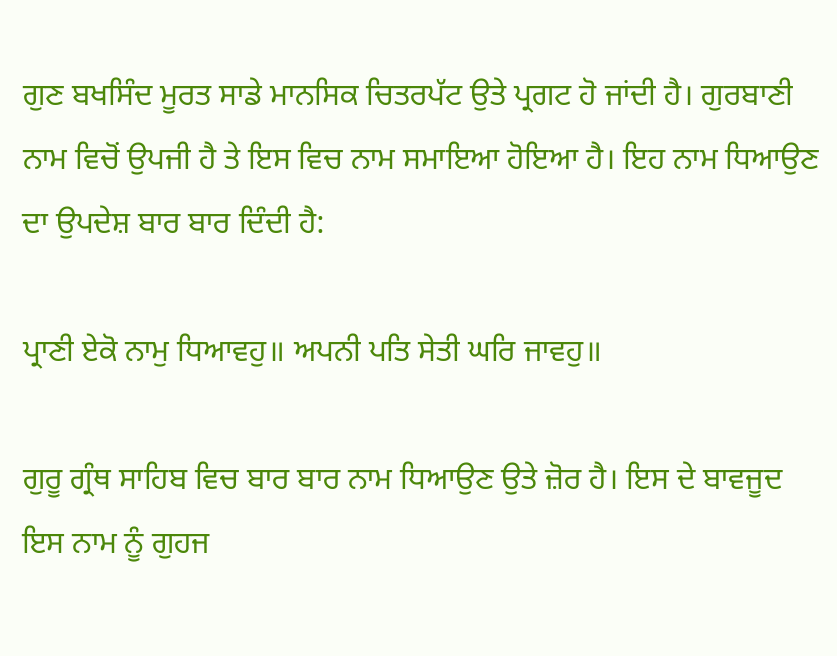ਗੁਣ ਬਖਸਿੰਦ ਮੂਰਤ ਸਾਡੇ ਮਾਨਸਿਕ ਚਿਤਰਪੱਟ ਉਤੇ ਪ੍ਰਗਟ ਹੋ ਜਾਂਦੀ ਹੈ। ਗੁਰਬਾਣੀ ਨਾਮ ਵਿਚੋਂ ਉਪਜੀ ਹੈ ਤੇ ਇਸ ਵਿਚ ਨਾਮ ਸਮਾਇਆ ਹੋਇਆ ਹੈ। ਇਹ ਨਾਮ ਧਿਆਉਣ ਦਾ ਉਪਦੇਸ਼ ਬਾਰ ਬਾਰ ਦਿੰਦੀ ਹੈ:

ਪ੍ਰਾਣੀ ਏਕੋ ਨਾਮੁ ਧਿਆਵਹੁ॥ ਅਪਨੀ ਪਤਿ ਸੇਤੀ ਘਰਿ ਜਾਵਹੁ॥

ਗੁਰੂ ਗ੍ਰੰਥ ਸਾਹਿਬ ਵਿਚ ਬਾਰ ਬਾਰ ਨਾਮ ਧਿਆਉਣ ਉਤੇ ਜ਼ੋਰ ਹੈ। ਇਸ ਦੇ ਬਾਵਜੂਦ ਇਸ ਨਾਮ ਨੂੰ ਗੁਹਜ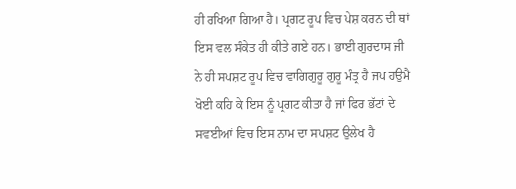ਹੀ ਰਖਿਆ ਗਿਆ ਹੈ। ਪ੍ਰਗਟ ਰੂਪ ਵਿਚ ਪੇਸ਼ ਕਰਨ ਦੀ ਥਾਂ ਇਸ ਵਲ ਸੰਕੇਤ ਹੀ ਕੀਤੇ ਗਏ ਹਨ। ਭਾਈ ਗੁਰਦਾਸ ਜੀ ਨੇ ਹੀ ਸਪਸ਼ਟ ਰੂਪ ਵਿਚ ਵਾਗਿਗੁਰੂ ਗੁਰੂ ਮੰਤ੍ਰ ਹੈ ਜਪ ਹਉਮੈ ਖੋਈ ਕਹਿ ਕੇ ਇਸ ਨੂੰ ਪ੍ਰਗਟ ਕੀਤਾ ਹੈ ਜਾਂ ਫਿਰ ਭੱਟਾਂ ਦੇ ਸਵਈਆਂ ਵਿਚ ਇਸ ਨਾਮ ਦਾ ਸਪਸ਼ਟ ਉਲੇਖ ਹੈ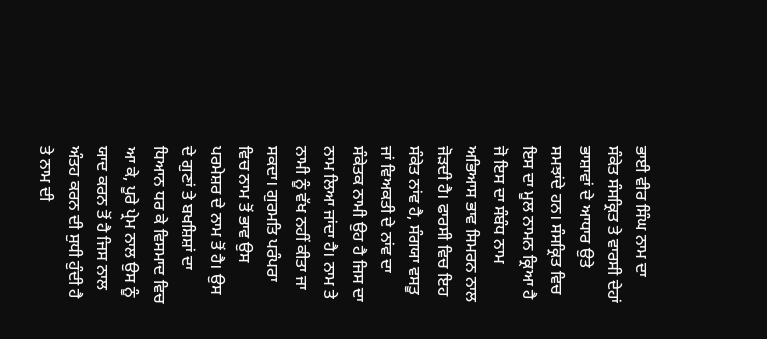ਭਾਈ ਵੀਰ ਸਿੰਘ ਨਾਮ ਦਾ ਸੰਕੇਤ ਸੰਸਕ੍ਰਿਤ ਤੇ ਵਾਰਸੀ ਦੇਹਾਂ ਭਾਸ਼ਾਵਾਂ ਦੇ ਆਧਾਰ ਉਤੇ ਸਮਝਾਂਦੇ ਹਨ। ਸੰਸਕ੍ਰਿਤ ਵਿਚ ਇਸ ਦਾ ਮੂਲ ਨਾਮਨ ਕ੍ਰਿਆ ਹੈ ਜੋ ਇਸ ਦਾ ਸੰਬੰਧ ਨਾਮ ਅਭਿਆਸ ਭਾਵ ਸਿਮਰਨ ਨਾਲ ਜੋੜਦੀ ਹੈ। ਫਾਰਸੀ ਵਿਚ ਇਹ ਸੰਕੇਤ ਨਾਂਵ ਹੈ, ਸੰਗਯਾ ਵਸਤੂ ਜਾਂ ਵਿਅਕਤੀ ਦੇ ਨਾਂਵ ਦਾ ਸੰਕੇਤਕ ਨਾਮੀ ਉਹ ਹੈ ਜਿਸ ਦਾ ਨਾਮ ਲਿਆ ਜਾਂਦਾ ਹੈ। ਨਾਮ ਤੇ ਨਾਮੀ ਨੂੰ ਵੱਖ ਨਹੀਂ ਕੀਤਾ ਜਾ ਸਕਦਾ। ਗੁਰਮਤਿ ਪਰੰਪਰਾ ਵਿਚ ਨਾਮ ਤੋਂ ਭਾਵ ਉਸ ਪਰਮੇਸ਼ਰ ਦੇ ਨਾਮ ਤੋਂ ਹੈ। ਉਸ ਦੇ ਗੁਣਾਂ ਤੇ ਬਖਸ਼ਿਸ਼ਾਂ ਦਾ ਧਿਆਨ ਧਰ ਕੇ ਵਿਸਮਾਦ ਵਿਚ ਆ ਕੇ, ਪੂਰੇ ਪ੍ਰੇਮ ਨਾਲ ਉਸ ਨੂੰ ਯਾਦ ਕਰਨ ਤੋਂ ਹੈ ਜਿਸ ਨਾਲ ਅੰਤਹ ਕਰਨ ਦੀ ਸੁਧੀ ਹੁੰਦੀ ਹੈ ਤੇ ਨਾਮ ਦੀ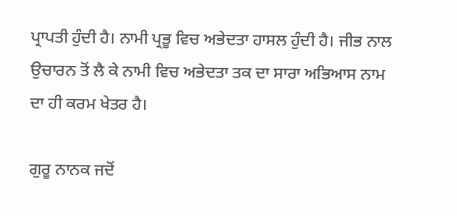ਪ੍ਰਾਪਤੀ ਹੁੰਦੀ ਹੈ। ਨਾਮੀ ਪ੍ਰਭੂ ਵਿਚ ਅਭੇਦਤਾ ਹਾਸਲ ਹੁੰਦੀ ਹੈ। ਜੀਭ ਨਾਲ ਉਚਾਰਨ ਤੋਂ ਲੈ ਕੇ ਨਾਮੀ ਵਿਚ ਅਭੇਦਤਾ ਤਕ ਦਾ ਸਾਰਾ ਅਭਿਆਸ ਨਾਮ ਦਾ ਹੀ ਕਰਮ ਖੇਤਰ ਹੈ।

ਗੁਰੂ ਨਾਨਕ ਜਦੋਂ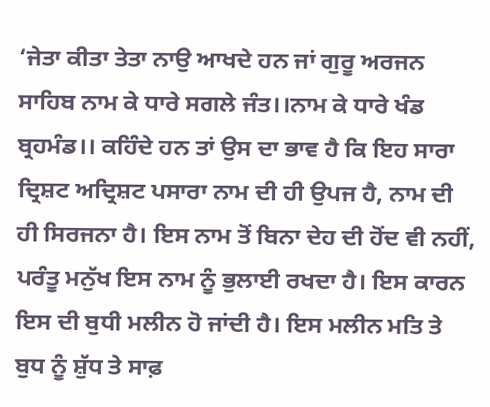‘ਜੇਤਾ ਕੀਤਾ ਤੇਤਾ ਨਾਉ ਆਖਦੇ ਹਨ ਜਾਂ ਗੁਰੂ ਅਰਜਨ ਸਾਹਿਬ ਨਾਮ ਕੇ ਧਾਰੇ ਸਗਲੇ ਜੰਤ।।ਨਾਮ ਕੇ ਧਾਰੇ ਖੰਡ ਬ੍ਰਹਮੰਡ।। ਕਹਿੰਦੇ ਹਨ ਤਾਂ ਉਸ ਦਾ ਭਾਵ ਹੈ ਕਿ ਇਹ ਸਾਰਾ ਦ੍ਰਿਸ਼ਟ ਅਦ੍ਰਿਸ਼ਟ ਪਸਾਰਾ ਨਾਮ ਦੀ ਹੀ ਉਪਜ ਹੈ, ਨਾਮ ਦੀ ਹੀ ਸਿਰਜਨਾ ਹੈ। ਇਸ ਨਾਮ ਤੋਂ ਬਿਨਾ ਦੇਹ ਦੀ ਹੋਂਦ ਵੀ ਨਹੀਂ, ਪਰੰਤੂ ਮਨੁੱਖ ਇਸ ਨਾਮ ਨੂੰ ਭੁਲਾਈ ਰਖਦਾ ਹੈ। ਇਸ ਕਾਰਨ ਇਸ ਦੀ ਬੁਧੀ ਮਲੀਨ ਹੋ ਜਾਂਦੀ ਹੈ। ਇਸ ਮਲੀਨ ਮਤਿ ਤੇ ਬੁਧ ਨੂੰ ਸ਼ੁੱਧ ਤੇ ਸਾਫ਼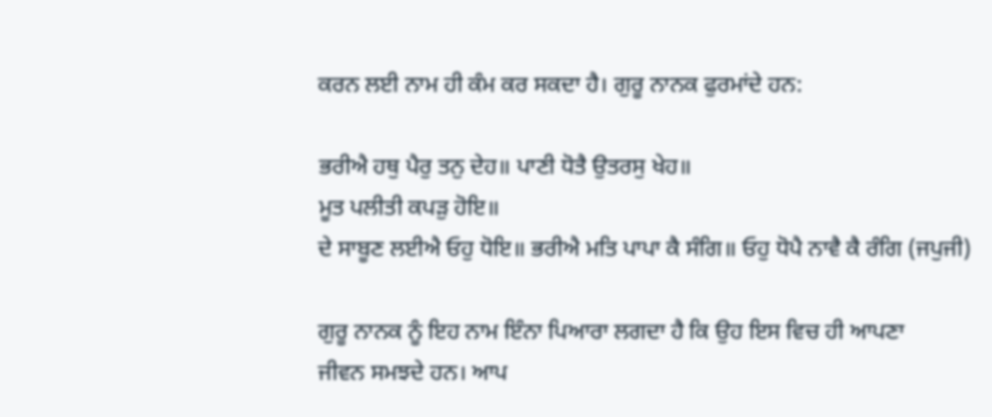ਕਰਨ ਲਈ ਨਾਮ ਹੀ ਕੰਮ ਕਰ ਸਕਦਾ ਹੈ। ਗੁਰੂ ਨਾਨਕ ਫੁਰਮਾਂਦੇ ਹਨ:

ਭਰੀਐ ਹਥੁ ਪੈਰੁ ਤਨੁ ਦੇਹ॥ ਪਾਣੀ ਧੋਤੈ ਉਤਰਸੁ ਖੇਹ॥
ਮੂਤ ਪਲੀਤੀ ਕਪੜੁ ਹੋਇ॥
ਦੇ ਸਾਬੂਣ ਲਈਐ ਓਹੁ ਧੋਇ॥ ਭਰੀਐ ਮਤਿ ਪਾਪਾ ਕੈ ਸੰਗਿ॥ ਓਹੁ ਧੋਪੈ ਨਾਵੈ ਕੈ ਰੰਗਿ (ਜਪੁਜੀ)

ਗੁਰੂ ਨਾਨਕ ਨੂੰ ਇਹ ਨਾਮ ਇੰਨਾ ਪਿਆਰਾ ਲਗਦਾ ਹੈ ਕਿ ਉਹ ਇਸ ਵਿਚ ਹੀ ਆਪਣਾ
ਜੀਵਨ ਸਮਝਦੇ ਹਨ। ਆਪ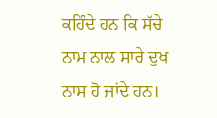ਕਹਿੰਦੇ ਹਨ ਕਿ ਸੱਚੇ ਨਾਮ ਨਾਲ ਸਾਰੇ ਦੁਖ ਨਾਸ ਹੋ ਜਾਂਦੇ ਹਨ।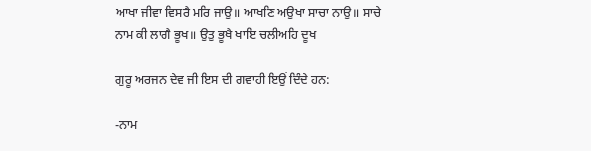ਆਖਾ ਜੀਵਾ ਵਿਸਰੈ ਮਰਿ ਜਾਉ॥ ਆਖਣਿ ਅਉਖਾ ਸਾਚਾ ਨਾਉ॥ ਸਾਚੇ ਨਾਮ ਕੀ ਲਾਗੈ ਭੂਖ॥ ਉਤੁ ਭੂਖੈ ਖਾਇ ਚਲੀਅਹਿ ਦੂਖ

ਗੁਰੂ ਅਰਜਨ ਦੇਵ ਜੀ ਇਸ ਦੀ ਗਵਾਹੀ ਇਉਂ ਦਿੰਦੇ ਹਨ:

-ਨਾਮ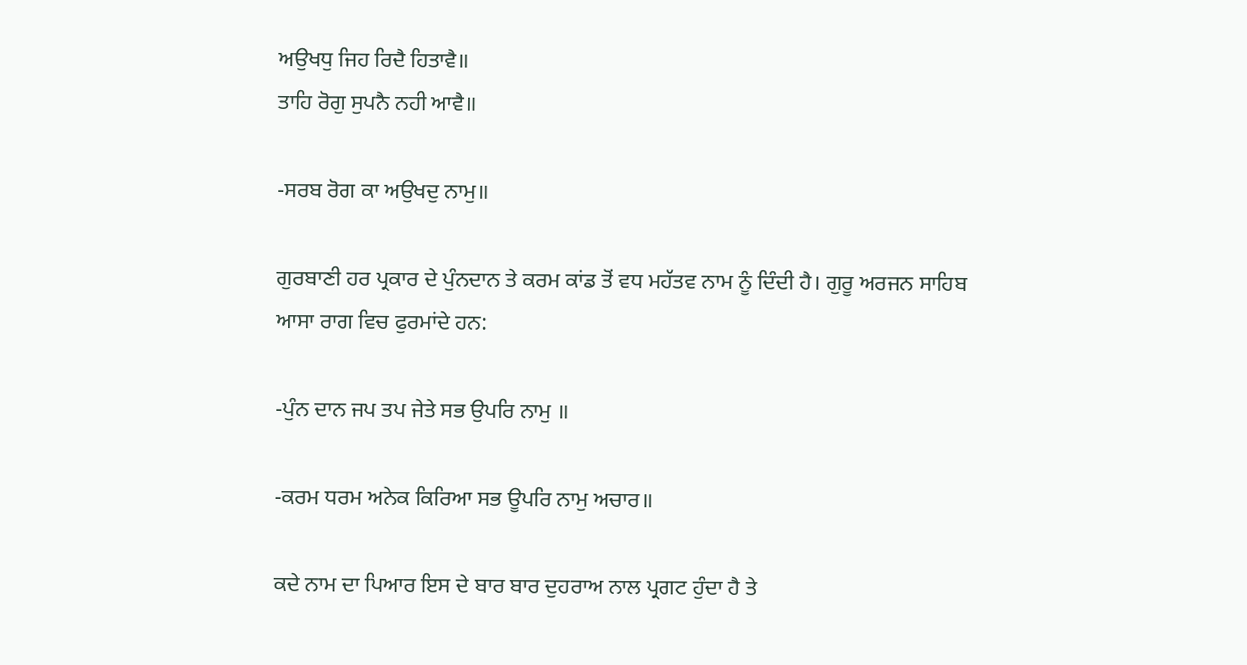ਅਉਖਧੁ ਜਿਹ ਰਿਦੈ ਹਿਤਾਵੈ॥
ਤਾਹਿ ਰੋਗੁ ਸੁਪਨੈ ਨਹੀ ਆਵੈ॥

-ਸਰਬ ਰੋਗ ਕਾ ਅਉਖਦੁ ਨਾਮੁ॥

ਗੁਰਬਾਣੀ ਹਰ ਪ੍ਰਕਾਰ ਦੇ ਪੁੰਨਦਾਨ ਤੇ ਕਰਮ ਕਾਂਡ ਤੋਂ ਵਧ ਮਹੱਤਵ ਨਾਮ ਨੂੰ ਦਿੰਦੀ ਹੈ। ਗੁਰੂ ਅਰਜਨ ਸਾਹਿਬ ਆਸਾ ਰਾਗ ਵਿਚ ਫੁਰਮਾਂਦੇ ਹਨ:

-ਪੁੰਨ ਦਾਨ ਜਪ ਤਪ ਜੇਤੇ ਸਭ ਉਪਰਿ ਨਾਮੁ ॥

-ਕਰਮ ਧਰਮ ਅਨੇਕ ਕਿਰਿਆ ਸਭ ਊਪਰਿ ਨਾਮੁ ਅਚਾਰ॥

ਕਦੇ ਨਾਮ ਦਾ ਪਿਆਰ ਇਸ ਦੇ ਬਾਰ ਬਾਰ ਦੁਹਰਾਅ ਨਾਲ ਪ੍ਰਗਟ ਹੁੰਦਾ ਹੈ ਤੇ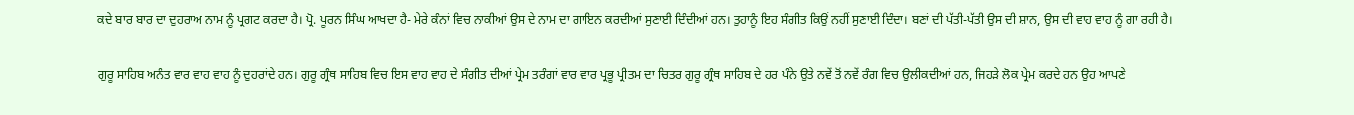ਕਦੇ ਬਾਰ ਬਾਰ ਦਾ ਦੁਹਰਾਅ ਨਾਮ ਨੂੰ ਪ੍ਰਗਟ ਕਰਦਾ ਹੈ। ਪ੍ਰੋ. ਪੂਰਨ ਸਿੰਘ ਆਖਦਾ ਹੈ- ਮੇਰੇ ਕੰਨਾਂ ਵਿਚ ਨਾਕੀਆਂ ਉਸ ਦੇ ਨਾਮ ਦਾ ਗਾਇਨ ਕਰਦੀਆਂ ਸੁਣਾਈ ਦਿੰਦੀਆਂ ਹਨ। ਤੁਹਾਨੂੰ ਇਹ ਸੰਗੀਤ ਕਿਉਂ ਨਹੀਂ ਸੁਣਾਈ ਦਿੰਦਾ। ਬਣਾਂ ਦੀ ਪੱਤੀ-ਪੱਤੀ ਉਸ ਦੀ ਸ਼ਾਨ, ਉਸ ਦੀ ਵਾਹ ਵਾਹ ਨੂੰ ਗਾ ਰਹੀ ਹੈ।

ਗੁਰੂ ਸਾਹਿਬ ਅਨੰਤ ਵਾਰ ਵਾਹ ਵਾਹ ਨੂੰ ਦੁਹਰਾਂਦੇ ਹਨ। ਗੁਰੂ ਗ੍ਰੰਥ ਸਾਹਿਬ ਵਿਚ ਇਸ ਵਾਹ ਵਾਹ ਦੇ ਸੰਗੀਤ ਦੀਆਂ ਪ੍ਰੇਮ ਤਰੰਗਾਂ ਵਾਰ ਵਾਰ ਪ੍ਰਭੂ ਪ੍ਰੀਤਮ ਦਾ ਚਿਤਰ ਗੁਰੂ ਗ੍ਰੰਥ ਸਾਹਿਬ ਦੇ ਹਰ ਪੰਨੇ ਉਤੇ ਨਵੇਂ ਤੋਂ ਨਵੇਂ ਰੰਗ ਵਿਚ ਉਲੀਕਦੀਆਂ ਹਨ, ਜਿਹੜੇ ਲੋਕ ਪ੍ਰੇਮ ਕਰਦੇ ਹਨ ਉਹ ਆਪਣੇ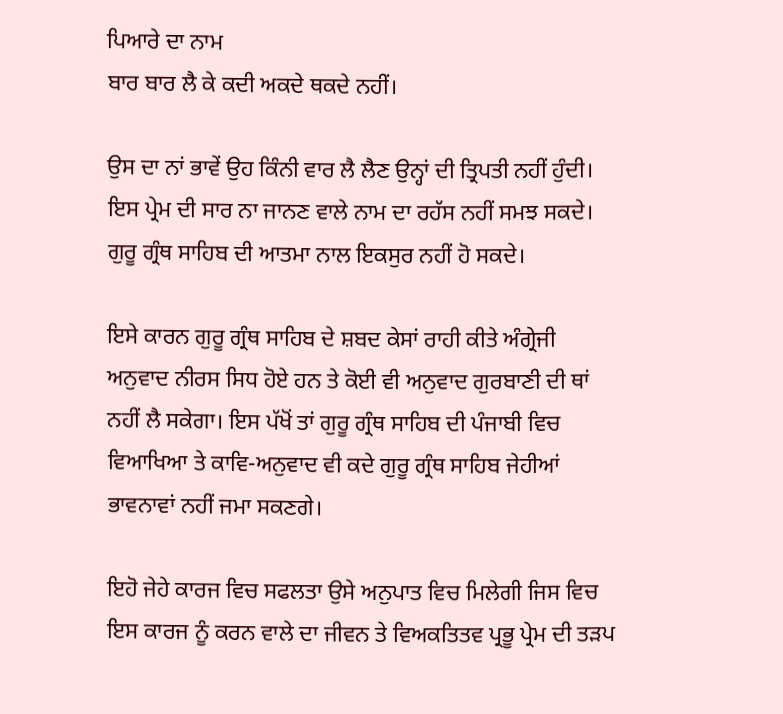ਪਿਆਰੇ ਦਾ ਨਾਮ
ਬਾਰ ਬਾਰ ਲੈ ਕੇ ਕਦੀ ਅਕਦੇ ਥਕਦੇ ਨਹੀਂ।

ਉਸ ਦਾ ਨਾਂ ਭਾਵੇਂ ਉਹ ਕਿੰਨੀ ਵਾਰ ਲੈ ਲੈਣ ਉਨ੍ਹਾਂ ਦੀ ਤ੍ਰਿਪਤੀ ਨਹੀਂ ਹੁੰਦੀ। ਇਸ ਪ੍ਰੇਮ ਦੀ ਸਾਰ ਨਾ ਜਾਨਣ ਵਾਲੇ ਨਾਮ ਦਾ ਰਹੱਸ ਨਹੀਂ ਸਮਝ ਸਕਦੇ। ਗੁਰੂ ਗ੍ਰੰਥ ਸਾਹਿਬ ਦੀ ਆਤਮਾ ਨਾਲ ਇਕਸੁਰ ਨਹੀਂ ਹੋ ਸਕਦੇ।

ਇਸੇ ਕਾਰਨ ਗੁਰੂ ਗ੍ਰੰਥ ਸਾਹਿਬ ਦੇ ਸ਼ਬਦ ਕੇਸਾਂ ਰਾਹੀ ਕੀਤੇ ਅੰਗ੍ਰੇਜੀ ਅਨੁਵਾਦ ਨੀਰਸ ਸਿਧ ਹੋਏ ਹਨ ਤੇ ਕੋਈ ਵੀ ਅਨੁਵਾਦ ਗੁਰਬਾਣੀ ਦੀ ਥਾਂ ਨਹੀਂ ਲੈ ਸਕੇਗਾ। ਇਸ ਪੱਖੋਂ ਤਾਂ ਗੁਰੂ ਗ੍ਰੰਥ ਸਾਹਿਬ ਦੀ ਪੰਜਾਬੀ ਵਿਚ ਵਿਆਖਿਆ ਤੇ ਕਾਵਿ-ਅਨੁਵਾਦ ਵੀ ਕਦੇ ਗੁਰੂ ਗ੍ਰੰਥ ਸਾਹਿਬ ਜੇਹੀਆਂ ਭਾਵਨਾਵਾਂ ਨਹੀਂ ਜਮਾ ਸਕਣਗੇ।

ਇਹੋ ਜੇਹੇ ਕਾਰਜ ਵਿਚ ਸਫਲਤਾ ਉਸੇ ਅਨੁਪਾਤ ਵਿਚ ਮਿਲੇਗੀ ਜਿਸ ਵਿਚ ਇਸ ਕਾਰਜ ਨੂੰ ਕਰਨ ਵਾਲੇ ਦਾ ਜੀਵਨ ਤੇ ਵਿਅਕਤਿਤਵ ਪ੍ਰਭੂ ਪ੍ਰੇਮ ਦੀ ਤੜਪ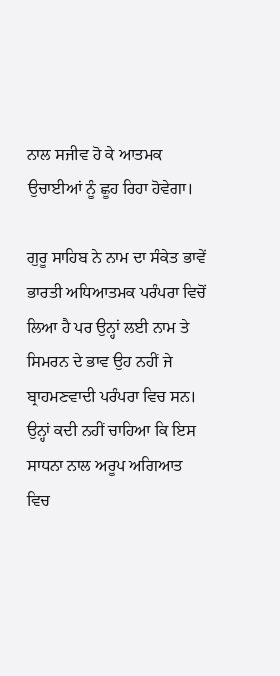ਨਾਲ ਸਜੀਵ ਹੋ ਕੇ ਆਤਮਕ ਉਚਾਈਆਂ ਨੂੰ ਛੂਹ ਰਿਹਾ ਹੋਵੇਗਾ।

ਗੁਰੂ ਸਾਹਿਬ ਨੇ ਨਾਮ ਦਾ ਸੰਕੇਤ ਭਾਵੇਂ ਭਾਰਤੀ ਅਧਿਆਤਮਕ ਪਰੰਪਰਾ ਵਿਚੋਂ ਲਿਆ ਹੈ ਪਰ ਉਨ੍ਹਾਂ ਲਈ ਨਾਮ ਤੇ ਸਿਮਰਨ ਦੇ ਭਾਵ ਉਹ ਨਹੀਂ ਜੇ ਬ੍ਰਾਹਮਣਵਾਦੀ ਪਰੰਪਰਾ ਵਿਚ ਸਨ। ਉਨ੍ਹਾਂ ਕਦੀ ਨਹੀਂ ਚਾਹਿਆ ਕਿ ਇਸ ਸਾਧਨਾ ਨਾਲ ਅਰੂਪ ਅਗਿਆਤ ਵਿਚ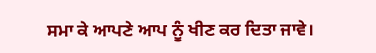ਸਮਾ ਕੇ ਆਪਣੇ ਆਪ ਨੂੰ ਖੀਣ ਕਰ ਦਿਤਾ ਜਾਵੇ।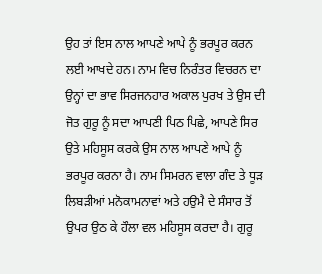ਉਹ ਤਾਂ ਇਸ ਨਾਲ ਆਪਣੇ ਆਪੇ ਨੂੰ ਭਰਪੂਰ ਕਰਨ ਲਈ ਆਖਦੇ ਹਨ। ਨਾਮ ਵਿਚ ਨਿਰੰਤਰ ਵਿਚਰਨ ਦਾ ਉਨ੍ਹਾਂ ਦਾ ਭਾਵ ਸਿਰਜਨਹਾਰ ਅਕਾਲ ਪੁਰਖ ਤੇ ਉਸ ਦੀ ਜੋਤ ਗੁਰੂ ਨੂੰ ਸਦਾ ਆਪਣੀ ਪਿਠ ਪਿਛੇ, ਆਪਣੇ ਸਿਰ ਉਤੇ ਮਹਿਸੂਸ ਕਰਕੇ ਉਸ ਨਾਲ ਆਪਣੇ ਆਪੇ ਨੂੰ ਭਰਪੂਰ ਕਰਨਾ ਹੈ। ਨਾਮ ਸਿਮਰਨ ਵਾਲਾ ਗੰਦ ਤੇ ਧੂੜ ਲਿਬੜੀਆਂ ਮਨੋਕਾਮਨਾਵਾਂ ਅਤੇ ਹਉਮੈ ਦੇ ਸੰਸਾਰ ਤੋਂ ਉਪਰ ਉਠ ਕੇ ਹੌਲਾ ਵਲ ਮਹਿਸੂਸ ਕਰਦਾ ਹੈ। ਗੁਰੂ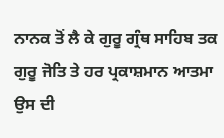ਨਾਨਕ ਤੋਂ ਲੈ ਕੇ ਗੁਰੂ ਗ੍ਰੰਥ ਸਾਹਿਬ ਤਕ ਗੁਰੂ ਜੋਤਿ ਤੇ ਹਰ ਪ੍ਰਕਾਸ਼ਮਾਨ ਆਤਮਾ ਉਸ ਦੀ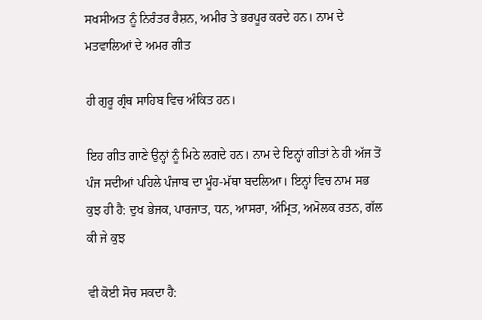ਸਖਸੀਅਤ ਨੂੰ ਨਿਰੰਤਰ ਰੈਸ਼ਨ, ਅਮੀਰ ਤੇ ਭਰਪੂਰ ਕਰਦੇ ਹਨ। ਨਾਮ ਦੇ ਮਤਵਾਲਿਆਂ ਦੇ ਅਮਰ ਗੀਤ

ਹੀ ਗੁਰੂ ਗ੍ਰੰਥ ਸਾਹਿਬ ਵਿਚ ਅੰਕਿਤ ਹਨ।

ਇਹ ਗੀਤ ਗਾਣੇ ਉਨ੍ਹਾਂ ਨੂੰ ਮਿਠੇ ਲਗਦੇ ਹਨ। ਨਾਮ ਦੇ ਇਨ੍ਹਾਂ ਗੀਤਾਂ ਨੇ ਹੀ ਅੱਜ ਤੋਂ ਪੰਜ ਸਦੀਆਂ ਪਹਿਲੇ ਪੰਜਾਬ ਦਾ ਮੂੰਹ-ਮੱਥਾ ਬਦਲਿਆ। ਇਨ੍ਹਾਂ ਵਿਚ ਨਾਮ ਸਭ ਕੁਝ ਹੀ ਹੈ: ਦੁਖ ਭੇਜਕ, ਪਾਰਜਾਤ, ਧਨ, ਆਸਰਾ, ਅੰਮ੍ਰਿਤ, ਅਮੋਲਕ ਰਤਨ, ਗੱਲ ਕੀ ਜੇ ਕੁਝ

ਵੀ ਕੋਈ ਸੋਚ ਸਕਦਾ ਹੈ: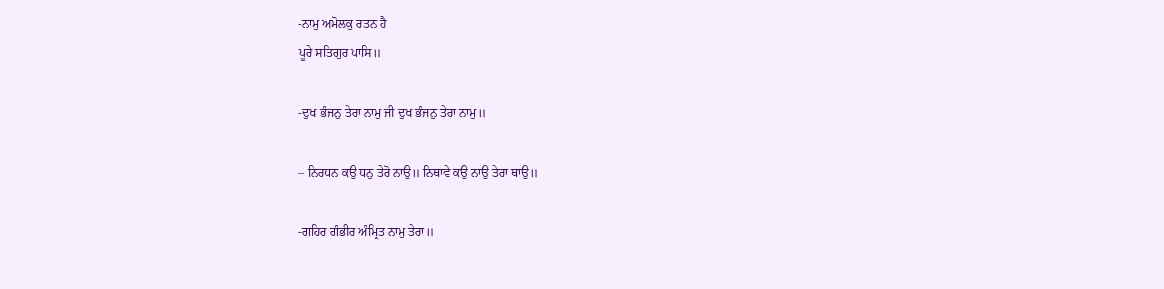-ਨਾਮੁ ਅਮੋਲਕੁ ਰਤਨ ਹੈ
ਪੂਰੇ ਸਤਿਗੁਰ ਪਾਸਿ॥

-ਦੁਖ ਭੰਜਨੁ ਤੇਰਾ ਨਾਮੁ ਜੀ ਦੁਖ ਭੰਜਨੁ ਤੇਰਾ ਨਾਮੁ॥

– ਨਿਰਧਨ ਕਉ ਧਨੁ ਤੇਰੋ ਨਾਉ॥ ਨਿਥਾਵੇ ਕਉ ਨਾਉ ਤੇਰਾ ਥਾਉ॥

-ਗਹਿਰ ਗੰਭੀਰ ਅੰਮ੍ਰਿਤ ਨਾਮੁ ਤੇਰਾ॥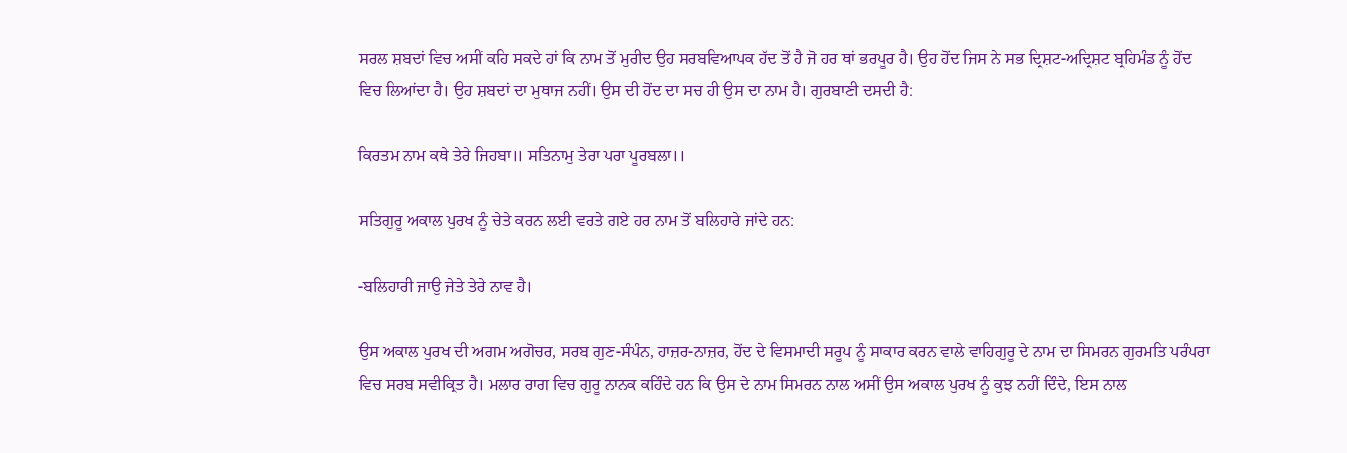ਸਰਲ ਸ਼ਬਦਾਂ ਵਿਚ ਅਸੀਂ ਕਹਿ ਸਕਦੇ ਹਾਂ ਕਿ ਨਾਮ ਤੋਂ ਮੁਰੀਦ ਉਹ ਸਰਬਵਿਆਪਕ ਹੱਦ ਤੋਂ ਹੈ ਜੋ ਹਰ ਥਾਂ ਭਰਪੂਰ ਹੈ। ਉਹ ਹੋਂਦ ਜਿਸ ਨੇ ਸਭ ਦ੍ਰਿਸ਼ਟ-ਅਦ੍ਰਿਸ਼ਟ ਬ੍ਰਹਿਮੰਡ ਨੂੰ ਹੋਂਦ ਵਿਚ ਲਿਆਂਦਾ ਹੈ। ਉਹ ਸ਼ਬਦਾਂ ਦਾ ਮੁਥਾਜ ਨਹੀਂ। ਉਸ ਦੀ ਹੋਂਦ ਦਾ ਸਚ ਹੀ ਉਸ ਦਾ ਨਾਮ ਹੈ। ਗੁਰਬਾਣੀ ਦਸਦੀ ਹੈ:

ਕਿਰਤਮ ਨਾਮ ਕਥੇ ਤੇਰੇ ਜਿਹਬਾ॥ ਸਤਿਨਾਮੁ ਤੇਰਾ ਪਰਾ ਪੂਰਬਲਾ।।

ਸਤਿਗੁਰੂ ਅਕਾਲ ਪੁਰਖ ਨੂੰ ਚੇਤੇ ਕਰਨ ਲਈ ਵਰਤੇ ਗਏ ਹਰ ਨਾਮ ਤੋਂ ਬਲਿਹਾਰੇ ਜਾਂਦੇ ਹਨ:

-ਬਲਿਹਾਰੀ ਜਾਉ ਜੇਤੇ ਤੇਰੇ ਨਾਵ ਹੈ।

ਉਸ ਅਕਾਲ ਪੁਰਖ ਦੀ ਅਗਮ ਅਗੋਚਰ, ਸਰਬ ਗੁਣ-ਸੰਪੰਨ, ਹਾਜ਼ਰ-ਨਾਜ਼ਰ, ਹੋਂਦ ਦੇ ਵਿਸਮਾਦੀ ਸਰੂਪ ਨੂੰ ਸਾਕਾਰ ਕਰਨ ਵਾਲੇ ਵਾਹਿਗੁਰੂ ਦੇ ਨਾਮ ਦਾ ਸਿਮਰਨ ਗੁਰਮਤਿ ਪਰੰਪਰਾ ਵਿਚ ਸਰਬ ਸਵੀਕ੍ਰਿਤ ਹੈ। ਮਲਾਰ ਰਾਗ ਵਿਚ ਗੁਰੂ ਨਾਨਕ ਕਹਿੰਦੇ ਹਨ ਕਿ ਉਸ ਦੇ ਨਾਮ ਸਿਮਰਨ ਨਾਲ ਅਸੀਂ ਉਸ ਅਕਾਲ ਪੁਰਖ ਨੂੰ ਕੁਝ ਨਹੀਂ ਦਿੰਦੇ, ਇਸ ਨਾਲ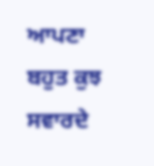ਆਪਣਾ ਬਹੁਤ ਕੁਝ ਸਵਾਰਦੇ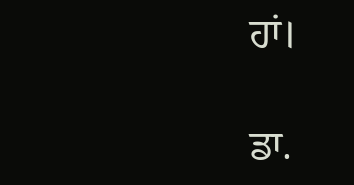ਹਾਂ।

ਡਾ.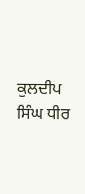ਕੁਲਦੀਪ ਸਿੰਘ ਧੀਰ